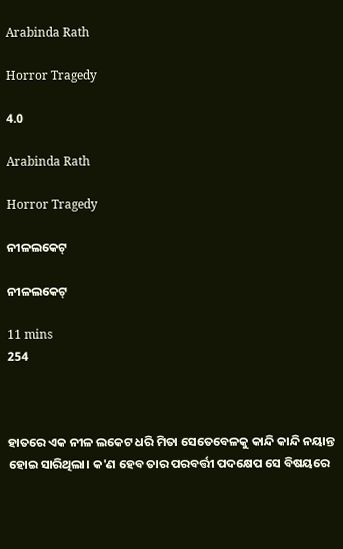Arabinda Rath

Horror Tragedy

4.0

Arabinda Rath

Horror Tragedy

ନୀଳଲକେଟ୍

ନୀଳଲକେଟ୍

11 mins
254



ହାତରେ ଏକ ନୀଳ ଲକେଟ ଧରି ମିତା ସେତେବେଳକୁ କାନ୍ଦି କାନ୍ଦି ନୟାନ୍ତ ହୋଇ ସାରିଥିଲା। କ'ଣ ହେବ ତାର ପରବର୍ତ୍ତୀ ପଦକ୍ଷେପ ସେ ବିଷୟରେ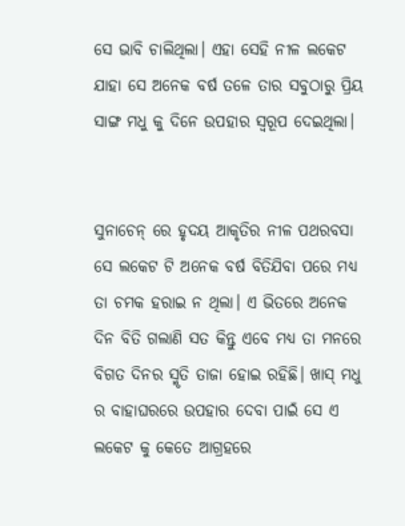ସେ ଭାବି ଚାଲିଥିଲା। ଏହା ସେହି ନୀଳ ଲକେଟ ଯାହା ସେ ଅନେକ ବର୍ଷ ତଳେ ତାର ସବୁଠାରୁ ପ୍ରିୟ ସାଙ୍ଗ ମଧୁ କୁ ଦିନେ ଉପହାର ସ୍ବରୂପ ଦେଇଥିଲା।


ସୁନାଚେନ୍ ରେ ହୃଦୟ ଆକୃତିର ନୀଳ ପଥରବସା ସେ ଲକେଟ ଟି ଅନେକ ବର୍ଷ ବିତିଯିବା ପରେ ମଧ୍ଯ ତା ଚମକ ହରାଇ ନ ଥିଲା। ଏ ଭିତରେ ଅନେକ ଦିନ ବିତି ଗଲାଣି ସତ କିନ୍ତୁ ଏବେ ମଧ୍ଯ ତା ମନରେ ବିଗତ ଦିନର ସ୍ମୃତି ତାଜା ହୋଇ ରହିଛି। ଖାସ୍ ମଧୁ ର ବାହାଘରରେ ଉପହାର ଦେବା ପାଇଁ ସେ ଏ ଲକେଟ କୁ କେତେ ଆଗ୍ରହରେ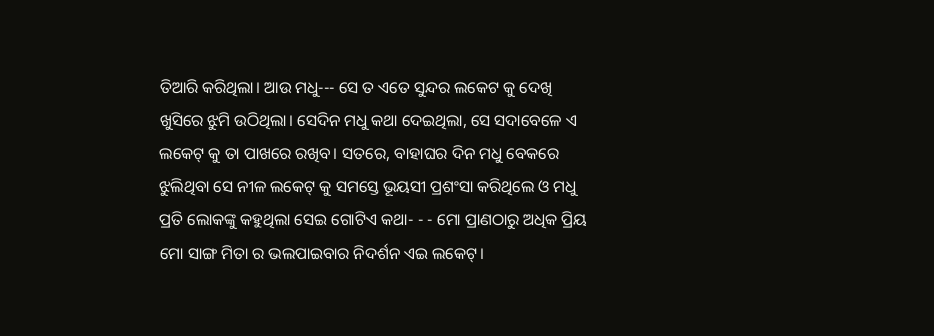ତିଆରି କରିଥିଲା। ଆଉ ମଧୁ--- ସେ ତ ଏତେ ସୁନ୍ଦର ଲକେଟ କୁ ଦେଖି ଖୁସିରେ ଝୁମି ଉଠିଥିଲା। ସେଦିନ ମଧୁ କଥା ଦେଇଥିଲା, ସେ ସଦାବେଳେ ଏ ଲକେଟ୍ କୁ ତା ପାଖରେ ରଖିବ। ସତରେ, ବାହାଘର ଦିନ ମଧୁ ବେକରେ ଝୁଲିଥିବା ସେ ନୀଳ ଲକେଟ୍ କୁ ସମସ୍ତେ ଭୂୟସୀ ପ୍ରଶଂସା କରିଥିଲେ ଓ ମଧୁ ପ୍ରତି ଲୋକଙ୍କୁ କହୁଥିଲା ସେଇ ଗୋଟିଏ କଥା- - - ମୋ ପ୍ରାଣଠାରୁ ଅଧିକ ପ୍ରିୟ ମୋ ସାଙ୍ଗ ମିତା ର ଭଲପାଇବାର ନିଦର୍ଶନ ଏଇ ଲକେଟ୍।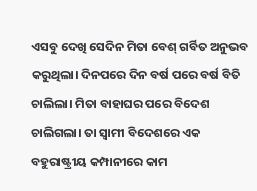ଏସବୁ ଦେଖି ସେଦିନ ମିତା ବେଶ୍ ଗର୍ବିତ ଅନୁଭବ କରୁଥିଲା। ଦିନପରେ ଦିନ ବର୍ଷ ପରେ ବର୍ଷ ବିତି ଚାଲିଲା। ମିତା ବାହାଘର ପରେ ବିଦେଶ ଚାଲିଗଲା। ତା ସ୍ବାମୀ ବିଦେଶରେ ଏକ ବହୁରାଷ୍ଟ୍ରୀୟ କମ୍ପାନୀରେ କାମ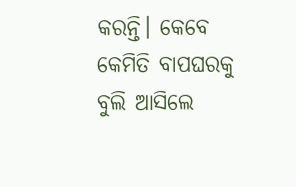କରନ୍ତି। କେବେ କେମିତି ବାପଘରକୁ ବୁଲି ଆସିଲେ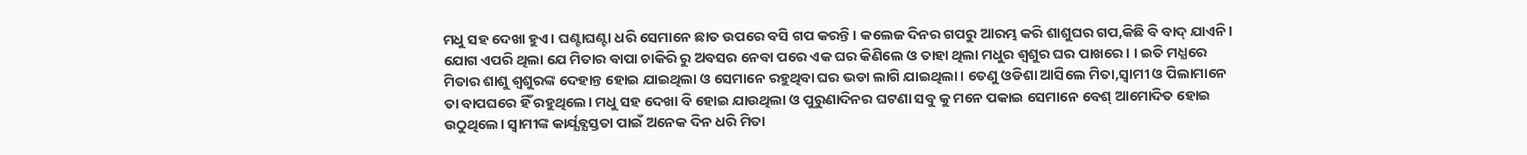ମଧୁ ସହ ଦେଖା ହୁଏ। ଘଣ୍ଟାଘଣ୍ଟା ଧରି ସେମାନେ ଛାତ ଉପରେ ବସି ଗପ କରନ୍ତି। କଲେଜ ଦିନର ଗପରୁ ଆରମ୍ଭ କରି ଶାଶୁଘର ଗପ,କିଛି ବି ବାଦ୍ ଯାଏନି। ଯୋଗ ଏପରି ଥିଲା ଯେ ମିତାର ବାପା ଚାକିରି ରୁ ଅବସର ନେବା ପରେ ଏକ ଘର କିଣିଲେ ଓ ତାହା ଥିଲା ମଧୁର ଶ୍ବଶୁର ଘର ପାଖରେ। । ଇତି ମଧ୍ଯରେ ମିତାର ଶାଶୁ ଶ୍ବଶୁରଙ୍କ ଦେହାନ୍ତ ହୋଇ ଯାଇଥିଲା ଓ ସେମାନେ ରହୁଥିବା ଘର ଭଡା ଲାଗି ଯାଇଥିଲା। ତେଣୁ ଓଡିଶା ଆସିଲେ ମିତା,ସ୍ବାମୀ ଓ ପିଲାମାନେ ତା ବାପଘରେ ହିଁ ରହୁଥିଲେ। ମଧୁ ସହ ଦେଖା ବି ହୋଇ ଯାଉଥିଲା ଓ ପୁରୁଣାଦିନର ଘଟଣା ସବୁ କୁ ମନେ ପକାଇ ସେମାନେ ବେଶ୍ ଆମୋଦିତ ହୋଇ ଉଠୁଥିଲେ। ସ୍ବାମୀଙ୍କ କାର୍ଯ୍ଯବ୍ଯସ୍ତତା ପାଇଁ ଅନେକ ଦିନ ଧରି ମିତା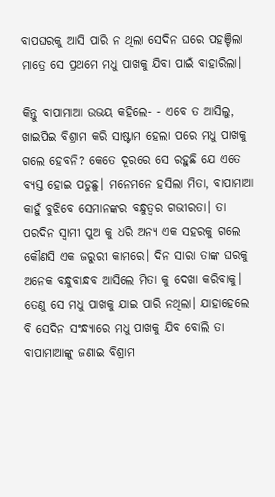ବାପଘରକୁ ଆସି ପାରି ନ ଥିଲା ସେଦିନ ଘରେ ପହଞ୍ଚିଲା ମାତ୍ରେ ସେ ପ୍ରଥମେ ମଧୁ ପାଖକୁ ଯିବା ପାଇଁ ବାହାରିଲା।

କିନ୍ତୁ ବାପାମାଆ ଉଭୟ କହିଲେ- - ଏବେ ତ ଆସିଲୁ, ଖାଇପିଇ ବିଶ୍ରାମ କରି ସାଷ୍ଟାମ ହେଲା ପରେ ମଧୁ ପାଖକୁ ଗଲେ ହେବନି? କେତେ ଦୂରରେ ସେ ରହୁଛି ଯେ ଏତେ ବ୍ଯସ୍ତ ହୋଇ ପଡୁଛୁ। ମନେମନେ ହସିଲା ମିତା, ବାପାମାଆ କାହୁଁ ବୁଝିବେ ସେମାନଙ୍କର ବନ୍ଧୁତ୍ବର ଗଭୀରତା। ତା ପରଦିନ ସ୍ବାମୀ ପୁଅ କୁ ଧରି ଅନ୍ଯ ଏକ ସହରକୁ ଗଲେ କୌଣସି ଏକ ଜରୁରୀ କାମରେ। ଦିନ ସାରା ତାଙ୍କ ଘରକୁ ଅନେକ ବନ୍ଧୁବାନ୍ଧବ ଆସିଲେ ମିତା କୁ ଦେଖା କରିବାକୁ। ତେଣୁ ସେ ମଧୁ ପାଖକୁ ଯାଇ ପାରି ନଥିଲା। ଯାହାହେଲେ ବି ସେଦିନ ସଂନ୍ଧ୍ଯାରେ ମଧୁ ପାଖକୁ ଯିବ ବୋଲି ତା ବାପାମାଆଙ୍କୁ ଜଣାଇ ବିଶ୍ରାମ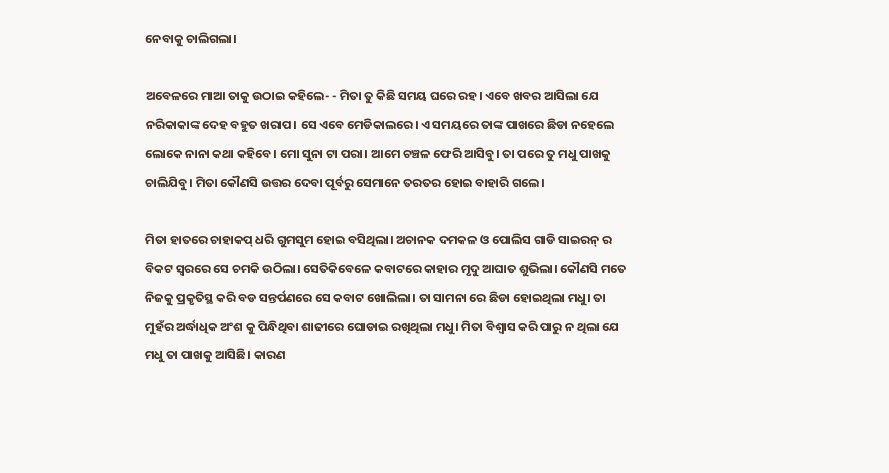ନେବାକୁ ଚାଲିଗଲା।

ଅବେଳରେ ମାଆ ତାକୁ ଉଠାଇ କହିଲେ- - ମିତା ତୁ କିଛି ସମୟ ଘରେ ରହ। ଏବେ ଖବର ଆସିଲା ଯେ ନରିକାକାଙ୍କ ଦେହ ବହୁତ ଖରାପ। ସେ ଏବେ ମେଡିକାଲରେ। ଏ ସମୟରେ ତାଙ୍କ ପାଖରେ ଛିଡା ନହେଲେ ଲୋକେ ନାନା କଥା କହିବେ। ମୋ ସୁନା ଟା ପରା। ଆମେ ଚଞ୍ଚଳ ଫେରି ଆସିବୁ। ତା ପରେ ତୁ ମଧୁ ପାଖକୁ ଚାଲିଯିବୁ। ମିତା କୌଣସି ଉତ୍ତର ଦେବା ପୂର୍ବରୁ ସେମାନେ ତରତର ହୋଇ ବାହାରି ଗଲେ।

ମିତା ହାତରେ ଚାହାକପ୍ ଧରି ଗୁମସୁମ ହୋଇ ବସିଥିଲା। ଅଚାନକ ଦମକଳ ଓ ପୋଲିସ ଗାଡି ସାଇରନ୍ ର ବିକଟ ସ୍ବରରେ ସେ ଚମକି ଉଠିଲା। ସେତିକିବେଳେ କବାଟରେ କାହାର ମୃଦୁ ଆଘାତ ଶୁଭିଲା। କୌଣସି ମତେ ନିଜକୁ ପ୍ରକୃତିସ୍ଥ କରି ବଡ ସନ୍ତର୍ପଣରେ ସେ କବାଟ ଖୋଲିଲା। ତା ସାମନା ରେ ଛିଡା ହୋଇଥିଲା ମଧୁ। ତା ମୁହଁର ଅର୍ଦ୍ଧାଧିକ ଅଂଶ କୁ ପିନ୍ଧିଥିବା ଶାଢୀରେ ଘୋଡାଇ ରଖିଥିଲା ମଧୁ। ମିତା ବିଶ୍ବାସ କରି ପାରୁ ନ ଥିଲା ଯେ ମଧୁ ତା ପାଖକୁ ଆସିଛି। କାରଣ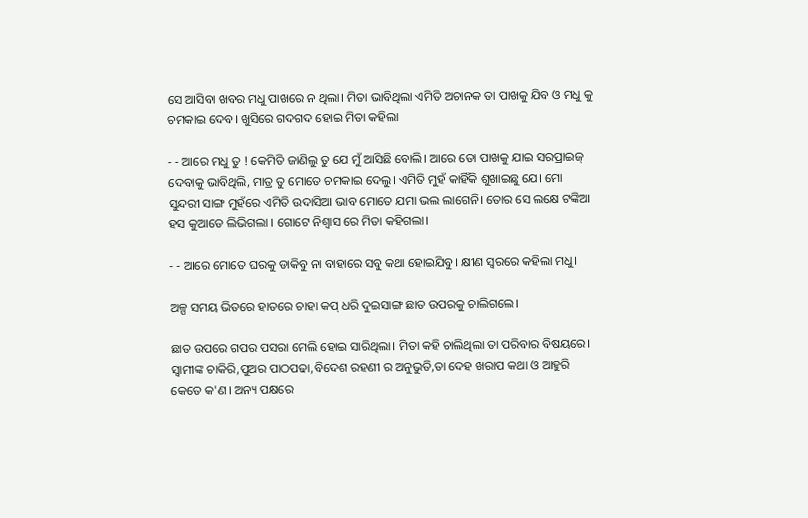ସେ ଆସିବା ଖବର ମଧୁ ପାଖରେ ନ ଥିଲା। ମିତା ଭାବିଥିଲା ଏମିତି ଅଚାନକ ତା ପାଖକୁ ଯିବ ଓ ମଧୁ କୁ ଚମକାଇ ଦେବ। ଖୁସିରେ ଗଦଗଦ ହୋଇ ମିତା କହିଲା

- - ଆରେ ମଧୁ ତୁ ! କେମିତି ଜାଣିଲୁ ତୁ ଯେ ମୁଁ ଆସିଛି ବୋଲି। ଆରେ ତୋ ପାଖକୁ ଯାଇ ସରପ୍ରାଇଜ୍ ଦେବାକୁ ଭାବିଥିଲି, ମାତ୍ର ତୁ ମୋତେ ଚମକାଇ ଦେଲୁ। ଏମିତି ମୁହଁ କାହିଁକି ଶୁଖାଇଛୁ ଯେ। ମୋ ସୁନ୍ଦରୀ ସାଙ୍ଗ ମୁହଁରେ ଏମିତି ଉଦାସିଆ ଭାବ ମୋତେ ଯମା ଭଲ ଲାଗେନି। ତୋର ସେ ଲକ୍ଷେ ଟଙ୍କିଆ ହସ କୁଆଡେ ଲିଭିଗଲା । ଗୋଟେ ନିଶ୍ବାସ ରେ ମିତା କହିଗଲା।

- - ଆରେ ମୋତେ ଘରକୁ ଡାକିବୁ ନା ବାହାରେ ସବୁ କଥା ହୋଇଯିବୁ। କ୍ଷୀଣ ସ୍ବରରେ କହିଲା ମଧୁ।

ଅଳ୍ପ ସମୟ ଭିତରେ ହାତରେ ଚାହା କପ୍ ଧରି ଦୁଇସାଙ୍ଗ ଛାତ ଉପରକୁ ଚାଲିଗଲେ।

ଛାତ ଉପରେ ଗପର ପସରା ମେଲି ହୋଇ ସାରିଥିଲା। ମିତା କହି ଚାଲିଥିଲା ତା ପରିବାର ବିଷୟରେ। ସ୍ବାମୀଙ୍କ ଚାକିରି,ପୁଅର ପାଠପଢା,ବିଦେଶ ରହଣୀ ର ଅନୁଭୁତି,ତା ଦେହ ଖରାପ କଥା ଓ ଆହୁରି କେତେ କ'ଣ। ଅନ୍ୟ ପକ୍ଷରେ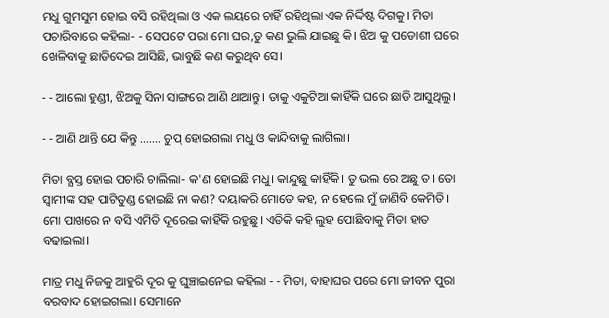ମଧୁ ଗୁମସୁମ ହୋଇ ବସି ରହିଥିଲା ଓ ଏକ ଲୟରେ ଚାହିଁ ରହିଥିଲା ଏକ ନିର୍ଦ୍ଦିଷ୍ଟ ଦିଗକୁ। ମିତା ପଚାରିବାରେ କହିଲା- - ସେପଟେ ପରା ମୋ ଘର,ତୁ କଣ ଭୁଲି ଯାଇଛୁ କି। ଝିଅ କୁ ପଡୋଶୀ ଘରେ ଖେଳିବାକୁ ଛାଡିଦେଇ ଆସିଛି, ଭାବୁଛି କଣ କରୁଥିବ ସେ।

- - ଆଲୋ ହୁଣ୍ଡୀ, ଝିଅକୁ ସିନା ସାଙ୍ଗରେ ଆଣି ଥାଆନ୍ତୁ। ତାକୁ ଏକୁଟିଆ କାହିଁକି ଘରେ ଛାଡି ଆସୁଥିଲୁ।

- - ଆଣି ଥାନ୍ତି ଯେ କିନ୍ତୁ ……. ଚୁପ୍ ହୋଇଗଲା ମଧୁ ଓ କାନ୍ଦିବାକୁ ଲାଗିଲା।

ମିତା ବ୍ଯସ୍ତ ହୋଇ ପଚାରି ଚାଲିଲା- କ'ଣ ହୋଇଛି ମଧୁ। କାନ୍ଦୁଛୁ କାହିଁକି। ତୁ ଭଲ ରେ ଅଛୁ ତ। ତୋ ସ୍ବାମୀଙ୍କ ସହ ପାଟିତୁଣ୍ଡ ହୋଇଛି ନା କଣ? ଦୟାକରି ମୋତେ କହ, ନ ହେଲେ ମୁଁ ଜାଣିବି କେମିତି। ମୋ ପାଖରେ ନ ବସି ଏମିତି ଦୂରେଇ କାହିଁକି ରହୁଛୁ। ଏତିକି କହି ଲୁହ ପୋଛିବାକୁ ମିତା ହାତ ବଢାଇଲା।

ମାତ୍ର ମଧୁ ନିଜକୁ ଆହୁରି ଦୂର କୁ ଘୁଞ୍ଚାଇନେଇ କହିଲା - - ମିତା, ବାହାଘର ପରେ ମୋ ଜୀବନ ପୁରା ବରବାଦ ହୋଇଗଲା। ସେମାନେ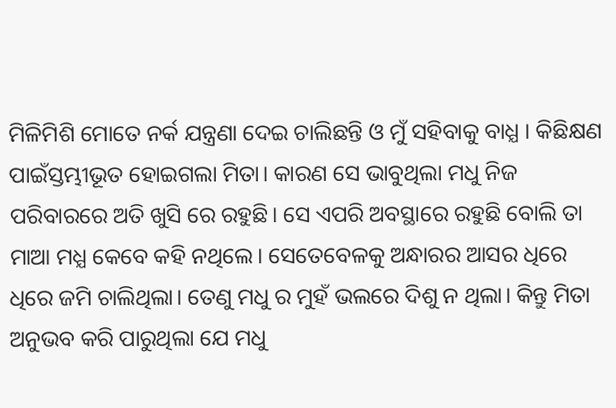ମିଳିମିଶି ମୋତେ ନର୍କ ଯନ୍ତ୍ରଣା ଦେଇ ଚାଲିଛନ୍ତି ଓ ମୁଁ ସହିବାକୁ ବାଧ୍ଯ । କିଛିକ୍ଷଣ ପାଇଁସ୍ତମ୍ଭୀଭୂତ ହୋଇଗଲା ମିତା। କାରଣ ସେ ଭାବୁଥିଲା ମଧୁ ନିଜ ପରିବାରରେ ଅତି ଖୁସି ରେ ରହୁଛି। ସେ ଏପରି ଅବସ୍ଥାରେ ରହୁଛି ବୋଲି ତା ମାଆ ମଧ୍ଯ କେବେ କହି ନଥିଲେ। ସେତେବେଳକୁ ଅନ୍ଧାରର ଆସର ଧିରେ ଧିରେ ଜମି ଚାଲିଥିଲା। ତେଣୁ ମଧୁ ର ମୁହଁ ଭଲରେ ଦିଶୁ ନ ଥିଲା। କିନ୍ତୁ ମିତା ଅନୁଭବ କରି ପାରୁଥିଲା ଯେ ମଧୁ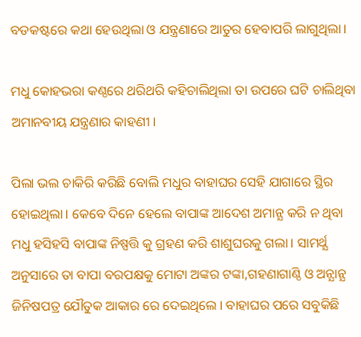ବଡକଷ୍ଟରେ କଥା ହେଉଥିଲା ଓ ଯନ୍ତ୍ରଣାରେ ଆତୁର ହେବାପରି ଲାଗୁଥିଲା।

ମଧୁ କୋହଭରା କଣ୍ଠରେ ଥରିଥରି କହିଚାଲିଥିଲା ତା ଉପରେ ଘଟି ଚାଲିଥିବା ଅମାନବୀୟ ଯନ୍ତ୍ରଣାର କାହଣୀ।

ପିଲା ଭଲ ଚାକିରି କରିଛି ବୋଲି ମଧୁର ବାହାଘର ସେହି ଯାଗାରେ ସ୍ଥିର ହୋଇଥିଲା। କେବେ ଦିନେ ହେଲେ ବାପାଙ୍କ ଆଦେଶ ଅମାନ୍ଯ କରି ନ ଥିବା ମଧୁ ହସିହସି ବାପାଙ୍କ ନିଷ୍ପତ୍ତି କୁ ଗ୍ରହଣ କରି ଶାଶୁଘରକୁ ଗଲା। ସାମର୍ଥ୍ଯ ଅନୁସାରେ ତା ବାପା ବରପକ୍ଷକୁ ମୋଟା ଅଙ୍କର ଟଙ୍କା,ଗହଣାଗାଣ୍ଠି ଓ ଅନ୍ଯାନ୍ଯ ଜିନିଷପତ୍ର ଯୌତୁକ ଆକାର ରେ ଦେଇଥିଲେ। ବାହାଘର ପରେ ସବୁକିଛି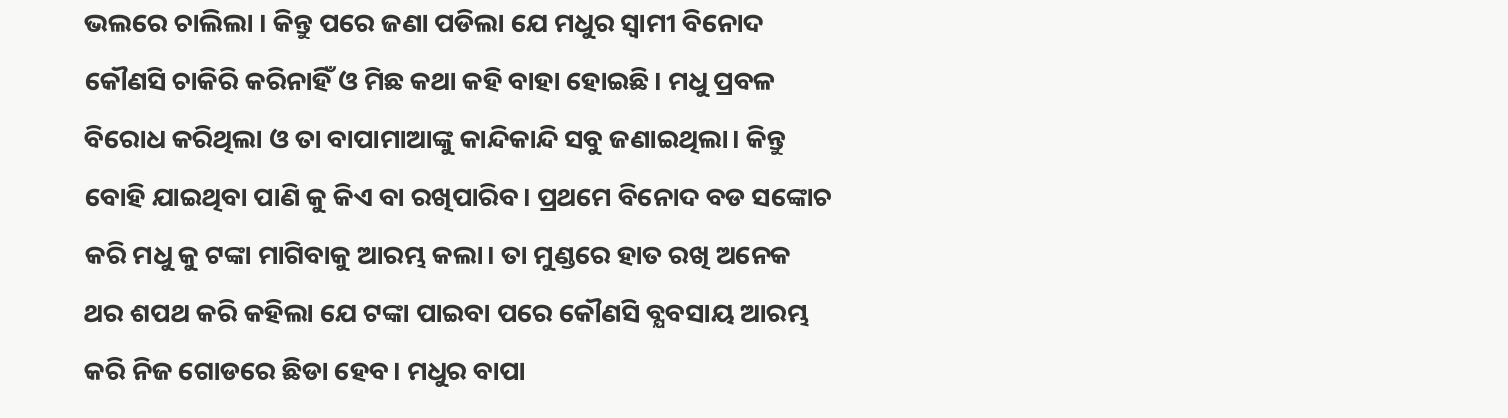ଭଲରେ ଚାଲିଲା । କିନ୍ତୁ ପରେ ଜଣା ପଡିଲା ଯେ ମଧୁର ସ୍ବାମୀ ବିନୋଦ କୌଣସି ଚାକିରି କରିନାହିଁ ଓ ମିଛ କଥା କହି ବାହା ହୋଇଛି। ମଧୁ ପ୍ରବଳ ବିରୋଧ କରିଥିଲା ଓ ତା ବାପାମାଆଙ୍କୁ କାନ୍ଦିକାନ୍ଦି ସବୁ ଜଣାଇଥିଲା। କିନ୍ତୁ ବୋହି ଯାଇଥିବା ପାଣି କୁ କିଏ ବା ରଖିପାରିବ। ପ୍ରଥମେ ବିନୋଦ ବଡ ସଙ୍କୋଚ କରି ମଧୁ କୁ ଟଙ୍କା ମାଗିବାକୁ ଆରମ୍ଭ କଲା। ତା ମୁଣ୍ଡରେ ହାତ ରଖି ଅନେକ ଥର ଶପଥ କରି କହିଲା ଯେ ଟଙ୍କା ପାଇବା ପରେ କୌଣସି ବ୍ଯବସାୟ ଆରମ୍ଭ କରି ନିଜ ଗୋଡରେ ଛିଡା ହେବ। ମଧୁର ବାପା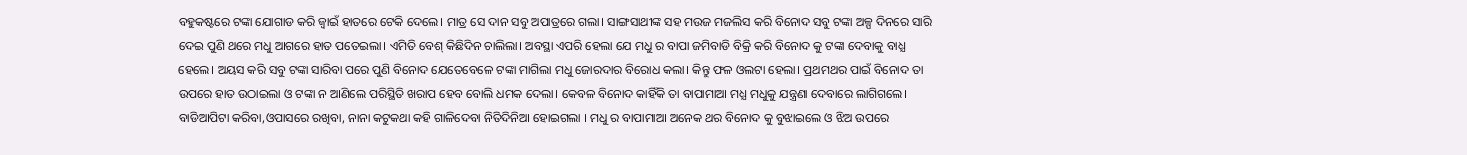ବହୁକଷ୍ଟରେ ଟଙ୍କା ଯୋଗାଡ କରି ଜ୍ବାଇଁ ହାତରେ ଟେକି ଦେଲେ। ମାତ୍ର ସେ ଦାନ ସବୁ ଅପାତ୍ରରେ ଗଲା। ସାଙ୍ଗସାଥୀଙ୍କ ସହ ମଉଜ ମଜଲିସ କରି ବିନୋଦ ସବୁ ଟଙ୍କା ଅଳ୍ପ ଦିନରେ ସାରି ଦେଇ ପୁଣି ଥରେ ମଧୁ ଆଗରେ ହାତ ପତେଇଲା। ଏମିତି ବେଶ୍ କିଛିଦିନ ଚାଲିଲା। ଅବସ୍ଥା ଏପରି ହେଲା ଯେ ମଧୁ ର ବାପା ଜମିବାଡି ବିକ୍ରି କରି ବିନୋଦ କୁ ଟଙ୍କା ଦେବାକୁ ବାଧ୍ଯ ହେଲେ। ଅୟସ କରି ସବୁ ଟଙ୍କା ସାରିବା ପରେ ପୁଣି ବିନୋଦ ଯେତେବେଳେ ଟଙ୍କା ମାଗିଲା ମଧୁ ଜୋରଦାର ବିରୋଧ କଲା। କିନ୍ତୁ ଫଳ ଓଲଟା ହେଲା। ପ୍ରଥମଥର ପାଇଁ ବିନୋଦ ତା ଉପରେ ହାତ ଉଠାଇଲା ଓ ଟଙ୍କା ନ ଆଣିଲେ ପରିସ୍ଥିତି ଖରାପ ହେବ ବୋଲି ଧମକ ଦେଲା। କେବଳ ବିନୋଦ କାହିଁକି ତା ବାପାମାଆ ମଧ୍ଯ ମଧୁକୁ ଯନ୍ତ୍ରଣା ଦେବାରେ ଲାଗିଗଲେ। ବାଡିଆପିଟା କରିବା,ଓପାସରେ ରଖିବା, ନାନା କଟୁକଥା କହି ଗାଳିଦେବା ନିତିଦିନିଆ ହୋଇଗଲା । ମଧୁ ର ବାପାମାଆ ଅନେକ ଥର ବିନୋଦ କୁ ବୁଝାଇଲେ ଓ ଝିଅ ଉପରେ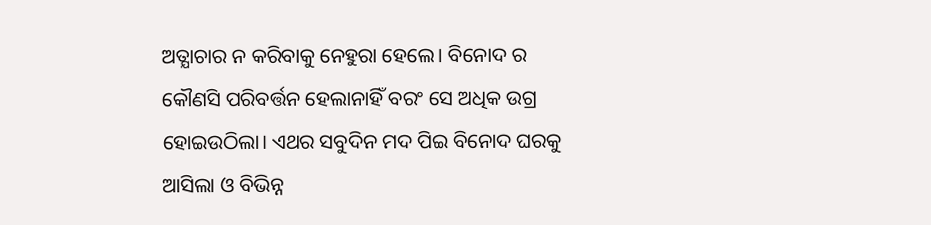ଅତ୍ଯାଚାର ନ କରିବାକୁ ନେହୁରା ହେଲେ। ବିନୋଦ ର କୌଣସି ପରିବର୍ତ୍ତନ ହେଲାନାହିଁ ବରଂ ସେ ଅଧିକ ଉଗ୍ର ହୋଇଉଠିଲା। ଏଥର ସବୁଦିନ ମଦ ପିଇ ବିନୋଦ ଘରକୁ ଆସିଲା ଓ ବିଭିନ୍ନ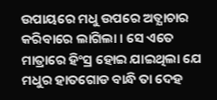ଉପାୟରେ ମଧୁ ଉପରେ ଅତ୍ଯାଚାର କରିବାରେ ଲାଗିଲା। ସେ ଏତେ ମାତ୍ରାରେ ହିଂସ୍ର ହୋଇ ଯାଇଥିଲା ଯେ ମଧୁର ହାତଗୋଡ ବାନ୍ଧି ତା ଦେହ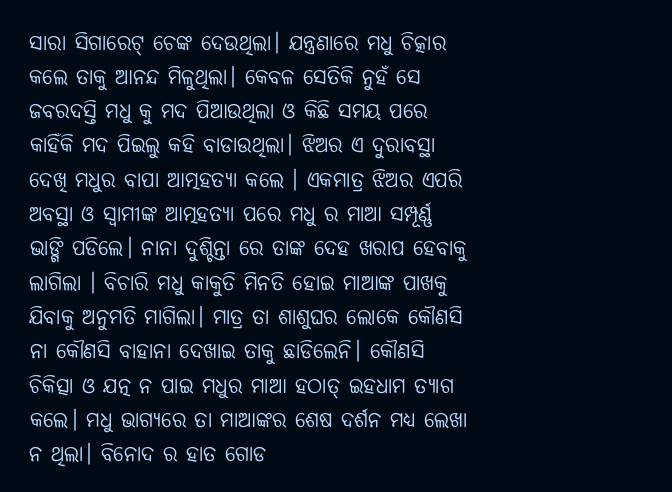ସାରା ସିଗାରେଟ୍ ଚେଙ୍କ ଦେଉଥିଲା। ଯନ୍ତ୍ରଣାରେ ମଧୁ ଚିତ୍କାର କଲେ ତାକୁ ଆନନ୍ଦ ମିଳୁଥିଲା। କେବଳ ସେତିକି ନୁହଁ ସେ ଜବରଦସ୍ତି ମଧୁ କୁ ମଦ ପିଆଉଥିଲା ଓ କିଛି ସମୟ ପରେ କାହିଁକି ମଦ ପିଇଲୁ କହି ବାଡାଉଥିଲା। ଝିଅର ଏ ଦୁରାବସ୍ଥା ଦେଖି ମଧୁର ବାପା ଆତ୍ମହତ୍ଯା କଲେ । ଏକମାତ୍ର ଝିଅର ଏପରି ଅବସ୍ଥା ଓ ସ୍ବାମୀଙ୍କ ଆତ୍ମହତ୍ଯା ପରେ ମଧୁ ର ମାଆ ସମ୍ପୂର୍ଣ୍ଣ ଭାଙ୍ଗି ପଡିଲେ। ନାନା ଦୁଶ୍ଚିନ୍ତା ରେ ତାଙ୍କ ଦେହ ଖରାପ ହେବାକୁ ଲାଗିଲା । ବିଚାରି ମଧୁ କାକୁତି ମିନତି ହୋଇ ମାଆଙ୍କ ପାଖକୁ ଯିବାକୁ ଅନୁମତି ମାଗିଲା। ମାତ୍ର ତା ଶାଶୁଘର ଲୋକେ କୌଣସି ନା କୌଣସି ବାହାନା ଦେଖାଇ ତାକୁ ଛାଡିଲେନି। କୌଣସି ଚିକିତ୍ସା ଓ ଯତ୍ନ ନ ପାଇ ମଧୁର ମାଆ ହଠାତ୍ ଇହଧାମ ତ୍ଯାଗ କଲେ। ମଧୁ ଭାଗ୍ଯରେ ତା ମାଆଙ୍କର ଶେଷ ଦର୍ଶନ ମଧ୍ଯ ଲେଖା ନ ଥିଲା। ବିନୋଦ ର ହାତ ଗୋଡ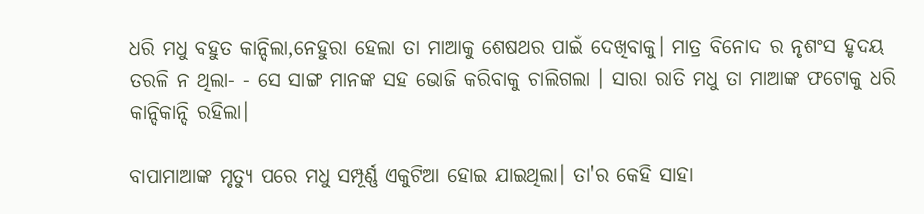ଧରି ମଧୁ ବହୁତ କାନ୍ଦିଲା,ନେହୁରା ହେଲା ତା ମାଆକୁ ଶେଷଥର ପାଇଁ ଦେଖିବାକୁ। ମାତ୍ର ବିନୋଦ ର ନୃଶଂସ ହୃଦୟ ତରଳି ନ ଥିଲା- - ସେ ସାଙ୍ଗ ମାନଙ୍କ ସହ ଭୋଜି କରିବାକୁ ଚାଲିଗଲା । ସାରା ରାତି ମଧୁ ତା ମାଆଙ୍କ ଫଟୋକୁ ଧରି କାନ୍ଦିକାନ୍ଦି ରହିଲା।

ବାପାମାଆଙ୍କ ମୃତ୍ଯୁ ପରେ ମଧୁ ସମ୍ପୂର୍ଣ୍ଣ ଏକୁଟିଆ ହୋଇ ଯାଇଥିଲା। ତା'ର କେହି ସାହା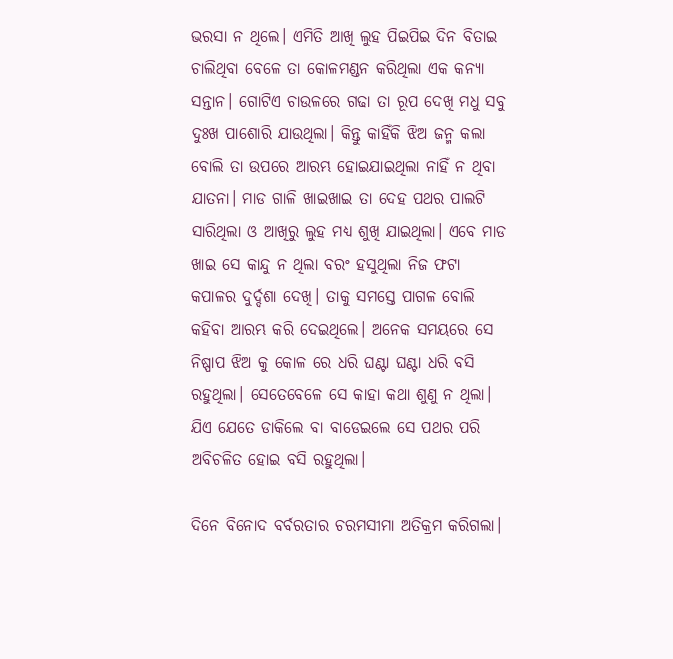ଭରସା ନ ଥିଲେ। ଏମିତି ଆଖି ଲୁହ ପିଇପିଇ ଦିନ ବିତାଇ ଚାଲିଥିବା ବେଳେ ତା କୋଳମଣ୍ଡନ କରିଥିଲା ଏକ କନ୍ଯା ସନ୍ତାନ। ଗୋଟିଏ ଚାଉଳରେ ଗଢା ତା ରୂପ ଦେଖି ମଧୁ ସବୁ ଦୁଃଖ ପାଶୋରି ଯାଉଥିଲା। କିନ୍ତୁ କାହିଁକି ଝିଅ ଜନ୍ମ କଲା ବୋଲି ତା ଉପରେ ଆରମ୍ଭ ହୋଇଯାଇଥିଲା ନାହିଁ ନ ଥିବା ଯାତନା। ମାଡ ଗାଳି ଖାଇଖାଇ ତା ଦେହ ପଥର ପାଲଟି ସାରିଥିଲା ଓ ଆଖିରୁ ଲୁହ ମଧ୍ଯ ଶୁଖି ଯାଇଥିଲା। ଏବେ ମାଡ ଖାଇ ସେ କାନ୍ଦୁ ନ ଥିଲା ବରଂ ହସୁଥିଲା ନିଜ ଫଟା କପାଳର ଦୁର୍ଦ୍ଦଶା ଦେଖି। ତାକୁ ସମସ୍ତେ ପାଗଳ ବୋଲି କହିବା ଆରମ୍ଭ କରି ଦେଇଥିଲେ। ଅନେକ ସମୟରେ ସେ ନିଷ୍ପାପ ଝିଅ କୁ କୋଳ ରେ ଧରି ଘଣ୍ଟା ଘଣ୍ଟା ଧରି ବସି ରହୁଥିଲା। ସେତେବେଳେ ସେ କାହା କଥା ଶୁଣୁ ନ ଥିଲା। ଯିଏ ଯେତେ ଡାକିଲେ ବା ବାଡେଇଲେ ସେ ପଥର ପରି ଅବିଚଳିତ ହୋଇ ବସି ରହୁଥିଲା।

ଦିନେ ବିନୋଦ ବର୍ବରତାର ଚରମସୀମା ଅତିକ୍ରମ କରିଗଲା।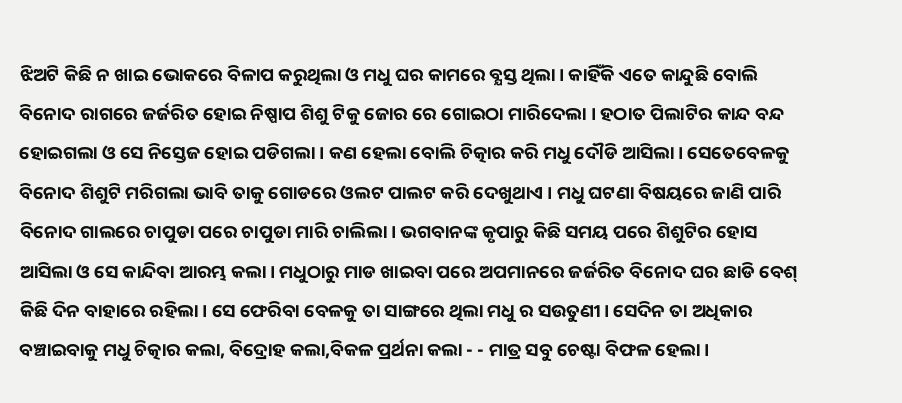ଝିଅଟି କିଛି ନ ଖାଇ ଭୋକରେ ବିଳାପ କରୁଥିଲା ଓ ମଧୁ ଘର କାମରେ ବ୍ଯସ୍ତ ଥିଲା। କାହିଁକି ଏତେ କାନ୍ଦୁଛି ବୋଲି ବିନୋଦ ରାଗରେ ଜର୍ଜରିତ ହୋଇ ନିଷ୍ପାପ ଶିଶୁ ଟିକୁ ଜୋର ରେ ଗୋଇଠା ମାରିଦେଲା । ହଠାତ ପିଲାଟିର କାନ୍ଦ ବନ୍ଦ ହୋଇଗଲା ଓ ସେ ନିସ୍ତେଜ ହୋଇ ପଡିଗଲା। କଣ ହେଲା ବୋଲି ଚିତ୍କାର କରି ମଧୁ ଦୌଡି ଆସିଲା। ସେତେବେଳକୁ ବିନୋଦ ଶିଶୁଟି ମରିଗଲା ଭାବି ତାକୁ ଗୋଡରେ ଓଲଟ ପାଲଟ କରି ଦେଖୁଥାଏ । ମଧୁ ଘଟଣା ବିଷୟରେ ଜାଣି ପାରି ବିନୋଦ ଗାଲରେ ଚାପୁଡା ପରେ ଚାପୁଡା ମାରି ଚାଲିଲା। ଭଗବାନଙ୍କ କୃପାରୁ କିଛି ସମୟ ପରେ ଶିଶୁଟିର ହୋସ ଆସିଲା ଓ ସେ କାନ୍ଦିବା ଆରମ୍ଭ କଲା। ମଧୁଠାରୁ ମାଡ ଖାଇବା ପରେ ଅପମାନରେ ଜର୍ଜରିତ ବିନୋଦ ଘର ଛାଡି ବେଶ୍ କିଛି ଦିନ ବାହାରେ ରହିଲା। ସେ ଫେରିବା ବେଳକୁ ତା ସାଙ୍ଗରେ ଥିଲା ମଧୁ ର ସଉତୁଣୀ। ସେଦିନ ତା ଅଧିକାର ବଞ୍ଚାଇବାକୁ ମଧୁ ଚିତ୍କାର କଲା, ବିଦ୍ରୋହ କଲା,ବିକଳ ପ୍ରର୍ଥନା କଲା - - ମାତ୍ର ସବୁ ଚେଷ୍ଟା ବିଫଳ ହେଲା।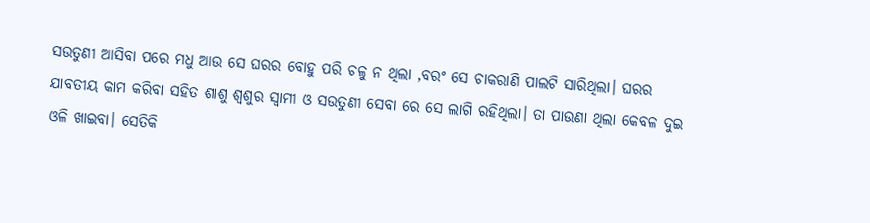ସଉତୁଣୀ ଆସିବା ପରେ ମଧୁ ଆଉ ସେ ଘରର ବୋହୁ ପରି ଚଳୁ ନ ଥିଲା ,ବରଂ ସେ ଚାକରାଣି ପାଲଟି ସାରିଥିଲା। ଘରର ଯାବତୀୟ କାମ କରିବା ସହିତ ଶାଶୁ ଶ୍ବଶୁର ସ୍ବାମୀ ଓ ସଉତୁଣୀ ସେବା ରେ ସେ ଲାଗି ରହିଥିଲା। ତା ପାଉଣା ଥିଲା କେବଳ ଦୁଇ ଓଳି ଖାଇବା। ସେତିକି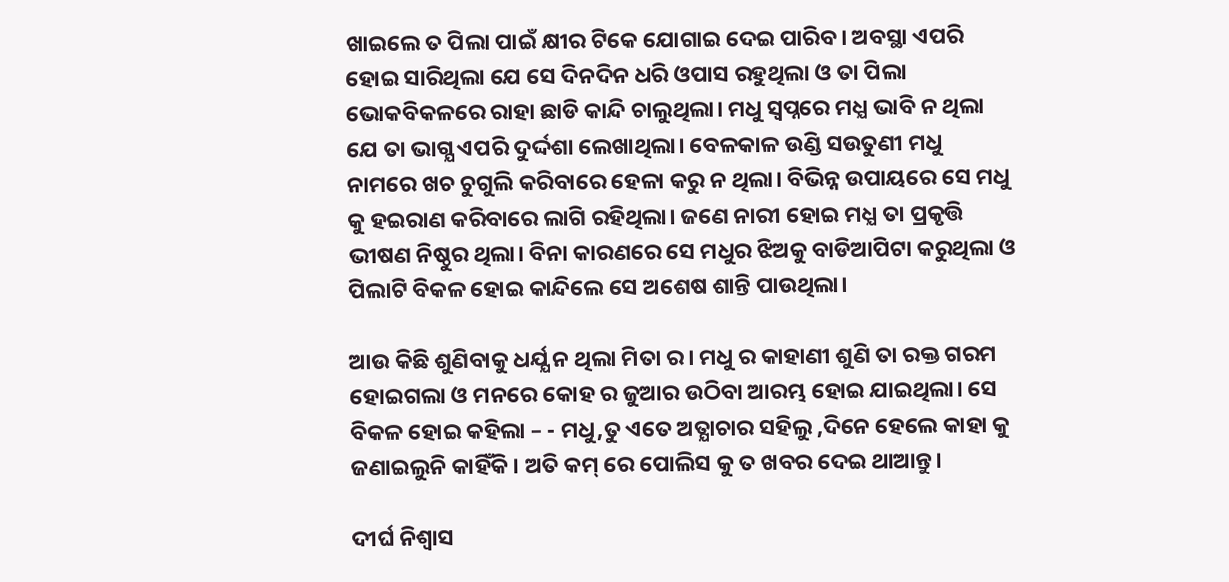ଖାଇଲେ ତ ପିଲା ପାଇଁ କ୍ଷୀର ଟିକେ ଯୋଗାଇ ଦେଇ ପାରିବ। ଅବସ୍ଥା ଏପରି ହୋଇ ସାରିଥିଲା ଯେ ସେ ଦିନଦିନ ଧରି ଓପାସ ରହୁଥିଲା ଓ ତା ପିଲା ଭୋକବିକଳରେ ରାହା ଛାଡି କାନ୍ଦି ଚାଲୁଥିଲା। ମଧୁ ସ୍ବପ୍ନରେ ମଧ୍ଯ ଭାବି ନ ଥିଲା ଯେ ତା ଭାଗ୍ଯ ଏପରି ଦୁର୍ଦ୍ଦଶା ଲେଖାଥିଲା। ବେଳକାଳ ଉଣ୍ଡି ସଉତୁଣୀ ମଧୁ ନାମରେ ଖଚ ଚୁଗୁଲି କରିବାରେ ହେଳା କରୁ ନ ଥିଲା। ବିଭିନ୍ନ ଉପାୟରେ ସେ ମଧୁ କୁ ହଇରାଣ କରିବାରେ ଲାଗି ରହିଥିଲା। ଜଣେ ନାରୀ ହୋଇ ମଧ୍ଯ ତା ପ୍ରକୃତ୍ତି  ଭୀଷଣ ନିଷ୍ଠୁର ଥିଲା। ବିନା କାରଣରେ ସେ ମଧୁର ଝିଅକୁ ବାଡିଆପିଟା କରୁଥିଲା ଓ ପିଲାଟି ବିକଳ ହୋଇ କାନ୍ଦିଲେ ସେ ଅଶେଷ ଶାନ୍ତି ପାଉଥିଲା।

ଆଉ କିଛି ଶୁଣିବାକୁ ଧର୍ଯ୍ଯ ନ ଥିଲା ମିତା ର। ମଧୁ ର କାହାଣୀ ଶୁଣି ତା ରକ୍ତ ଗରମ ହୋଇଗଲା ଓ ମନରେ କୋହ ର ଜୁଆର ଉଠିବା ଆରମ୍ଭ ହୋଇ ଯାଇଥିଲା। ସେ ବିକଳ ହୋଇ କହିଲା – - ମଧୁ,ତୁ ଏତେ ଅତ୍ଯାଚାର ସହିଲୁ ,ଦିନେ ହେଲେ କାହା କୁ ଜଣାଇଲୁନି କାହିଁକି। ଅତି କମ୍ ରେ ପୋଲିସ କୁ ତ ଖବର ଦେଇ ଥାଆନ୍ତୁ।

ଦୀର୍ଘ ନିଶ୍ବାସ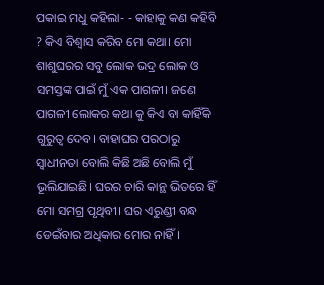ପକାଇ ମଧୁ କହିଲା- - କାହାକୁ କଣ କହିବି ? କିଏ ବିଶ୍ବାସ କରିବ ମୋ କଥା। ମୋ ଶାଶୁଘରର ସବୁ ଲୋକ ଭଦ୍ର ଲୋକ ଓ ସମସ୍ତଙ୍କ ପାଇଁ ମୁଁ ଏକ ପାଗଳୀ। ଜଣେ ପାଗଳୀ ଲୋକର କଥା କୁ କିଏ ବା କାହିଁକି ଗୁରୁତ୍ବ ଦେବ। ବାହାଘର ପରଠାରୁ ସ୍ବାଧୀନତା ବୋଲି କିଛି ଅଛି ବୋଲି ମୁଁ ଭୂଲିଯାଇଛି। ଘରର ଚାରି କାନ୍ଥ ଭିତରେ ହିଁ ମୋ ସମଗ୍ର ପୃଥିବୀ। ଘର ଏରୁଣ୍ଡୀ ବନ୍ଧ ଡେଇଁବାର ଅଧିକାର ମୋର ନାହିଁ।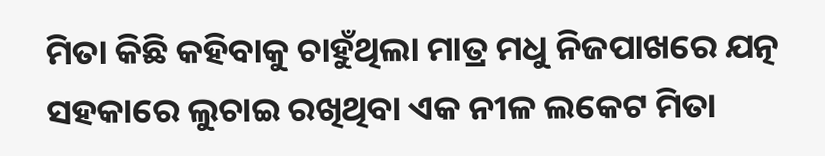ମିତା କିଛି କହିବାକୁ ଚାହୁଁଥିଲା ମାତ୍ର ମଧୁ ନିଜପାଖରେ ଯତ୍ନ ସହକାରେ ଲୁଚାଇ ରଖିଥିବା ଏକ ନୀଳ ଲକେଟ ମିତା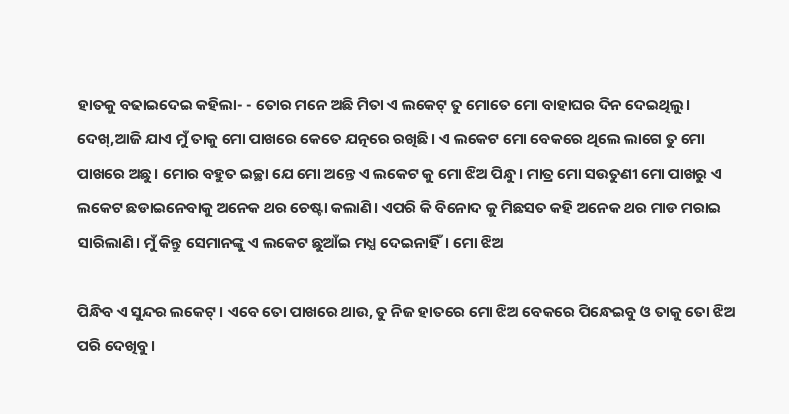ହାତକୁ ବଢାଇଦେଇ କହିଲା- - ତୋର ମନେ ଅଛି ମିତା ଏ ଲକେଟ୍ ତୁ ମୋତେ ମୋ ବାହାଘର ଦିନ ଦେଇଥିଲୁ। ଦେଖ୍,ଆଜି ଯାଏ ମୁଁ ତାକୁ ମୋ ପାଖରେ କେତେ ଯତ୍ନରେ ରଖିଛି। ଏ ଲକେଟ ମୋ ବେକରେ ଥିଲେ ଲାଗେ ତୁ ମୋ ପାଖରେ ଅଛୁ। ମୋର ବହୁତ ଇଚ୍ଛା ଯେ ମୋ ଅନ୍ତେ ଏ ଲକେଟ କୁ ମୋ ଝିଅ ପିନ୍ଧୁ। ମାତ୍ର ମୋ ସଉତୁଣୀ ମୋ ପାଖରୁ ଏ ଲକେଟ ଛଡାଇନେବାକୁ ଅନେକ ଥର ଚେଷ୍ଟା କଲାଣି। ଏପରି କି ବିନୋଦ କୁ ମିଛସତ କହି ଅନେକ ଥର ମାଡ ମରାଇ ସାରିଲାଣି। ମୁଁ କିନ୍ତୁ ସେମାନଙ୍କୁ ଏ ଲକେଟ ଛୁଆଁଇ ମଧ୍ଯ ଦେଇନାହିଁ। ମୋ ଝିଅ

ପିନ୍ଧିବ ଏ ସୁନ୍ଦର ଲକେଟ୍। ଏବେ ତୋ ପାଖରେ ଥାଉ, ତୁ ନିଜ ହାତରେ ମୋ ଝିଅ ବେକରେ ପିନ୍ଧେଇବୁ ଓ ତାକୁ ତୋ ଝିଅ ପରି ଦେଖିବୁ।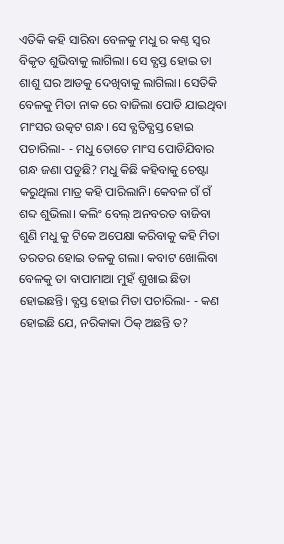ଏତିକି କହି ସାରିବା ବେଳକୁ ମଧୁ ର କଣ୍ଠ ସ୍ବର ବିକୃତ ଶୁଭିବାକୁ ଲାଗିଲା। ସେ ବ୍ଯସ୍ତ ହୋଇ ତା ଶାଶୁ ଘର ଆଡକୁ ଦେଖିବାକୁ ଲାଗିଲା। ସେତିକି ବେଳକୁ ମିତା ନାକ ରେ ବାଜିଲା ପୋଡି ଯାଇଥିବା ମାଂସର ଉତ୍କଟ ଗନ୍ଧ। ସେ ବ୍ଯତିବ୍ଯସ୍ତ ହୋଇ ପଚାରିଲା- - ମଧୁ ତୋତେ ମାଂସ ପୋଡିଯିବାର ଗନ୍ଧ ଜଣା ପଡୁଛି? ମଧୁ କିଛି କହିବାକୁ ଚେଷ୍ଟା କରୁଥିଲା ମାତ୍ର କହି ପାରିଲାନି। କେବଳ ଗଁ ଗଁ ଶବ୍ଦ ଶୁଭିଲା। କଲିଂ ବେଲ୍ ଅନବରତ ବାଜିବା ଶୁଣି ମଧୁ କୁ ଟିକେ ଅପେକ୍ଷା କରିବାକୁ କହି ମିତା ତରତର ହୋଇ ତଳକୁ ଗଲା। କବାଟ ଖୋଲିବା ବେଳକୁ ତା ବାପାମାଆ ମୁହଁ ଶୁଖାଇ ଛିଡା ହୋଇଛନ୍ତି। ବ୍ଯସ୍ତ ହୋଇ ମିତା ପଚାରିଲା- - କଣ ହୋଇଛି ଯେ, ନରିକାକା ଠିକ୍ ଅଛନ୍ତି ତ?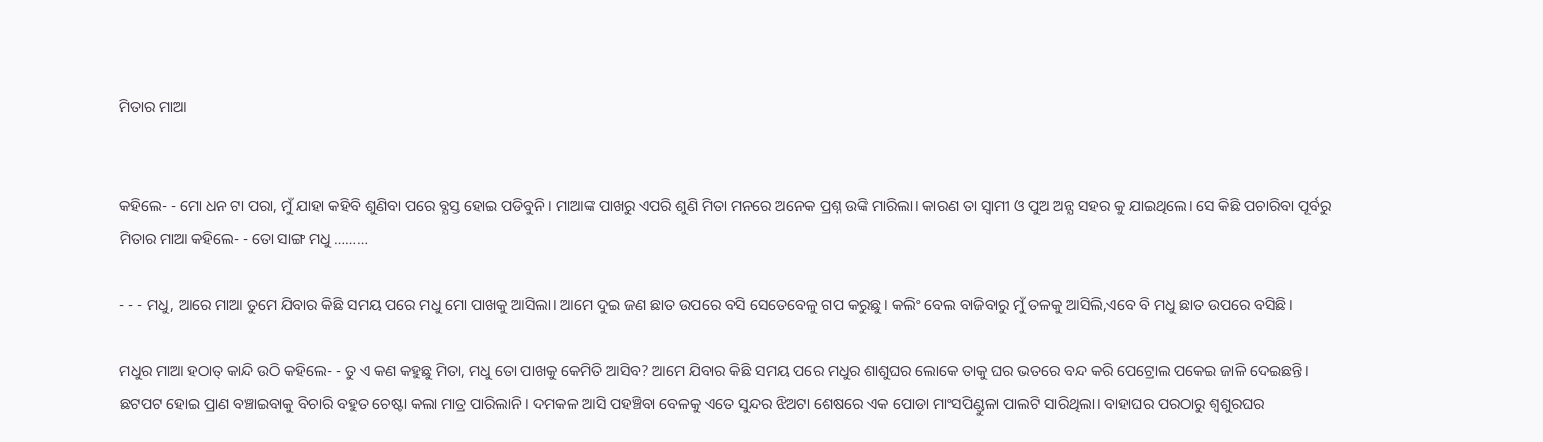ମିତାର ମାଆ


କହିଲେ- - ମୋ ଧନ ଟା ପରା, ମୁଁ ଯାହା କହିବି ଶୁଣିବା ପରେ ବ୍ଯସ୍ତ ହୋଇ ପଡିବୁନି। ମାଆଙ୍କ ପାଖରୁ ଏପରି ଶୁଣି ମିତା ମନରେ ଅନେକ ପ୍ରଶ୍ନ ଉଙ୍କି ମାରିଲା। କାରଣ ତା ସ୍ବାମୀ ଓ ପୁଅ ଅନ୍ଯ ସହର କୁ ଯାଇଥିଲେ। ସେ କିଛି ପଚାରିବା ପୂର୍ବରୁ ମିତାର ମାଆ କହିଲେ- - ତୋ ସାଙ୍ଗ ମଧୁ ………

- - - ମଧୁ, ଆରେ ମାଆ ତୁମେ ଯିବାର କିଛି ସମୟ ପରେ ମଧୁ ମୋ ପାଖକୁ ଆସିଲା। ଆମେ ଦୁଇ ଜଣ ଛାତ ଉପରେ ବସି ସେତେବେଳୁ ଗପ କରୁଛୁ। କଲିଂ ବେଲ ବାଜିବାରୁ ମୁଁ ତଳକୁ ଆସିଲି,ଏବେ ବି ମଧୁ ଛାତ ଉପରେ ବସିଛି।

ମଧୁର ମାଆ ହଠାତ୍ କାନ୍ଦି ଉଠି କହିଲେ- - ତୁ ଏ କଣ କହୁଛୁ ମିତା, ମଧୁ ତୋ ପାଖକୁ କେମିତି ଆସିବ? ଆମେ ଯିବାର କିଛି ସମୟ ପରେ ମଧୁର ଶାଶୁଘର ଲୋକେ ତାକୁ ଘର ଭତରେ ବନ୍ଦ କରି ପେଟ୍ରୋଲ ପକେଇ ଜାଳି ଦେଇଛନ୍ତି। ଛଟପଟ ହୋଇ ପ୍ରାଣ ବଞ୍ଚାଇବାକୁ ବିଚାରି ବହୁତ ଚେଷ୍ଟା କଲା ମାତ୍ର ପାରିଲାନି। ଦମକଳ ଆସି ପହଞ୍ଚିବା ବେଳକୁ ଏତେ ସୁନ୍ଦର ଝିଅଟା ଶେଷରେ ଏକ ପୋଡା ମାଂସପିଣ୍ଡୁଳା ପାଲଟି ସାରିଥିଲା। ବାହାଘର ପରଠାରୁ ଶ୍ବଶୁରଘର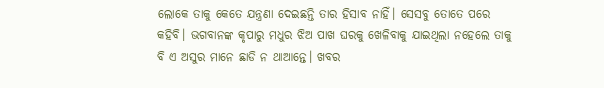ଲୋକେ ତାକୁ କେତେ ଯନ୍ତ୍ରଣା ଦେଇଛନ୍ତି ତାର ହିସାବ ନାହିଁ। ସେସବୁ ତୋତେ ପରେ କହିବି। ଭଗବାନଙ୍କ କୃପାରୁ ମଧୁର ଝିଅ ପାଖ ଘରକୁ ଖେଳିବାକୁ ଯାଇଥିଲା ନହେଲେ ତାକୁ ବି ଏ ଅସୁର ମାନେ ଛାଡି ନ ଥାଆନ୍ତେ। ଖବର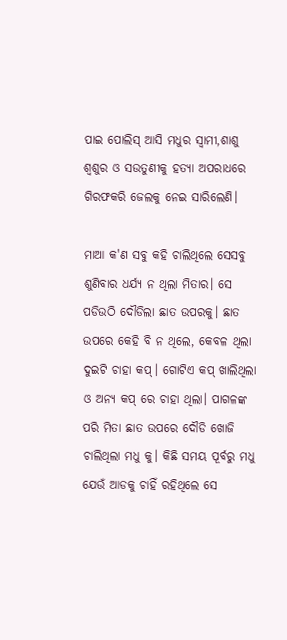ପାଇ ପୋଲିସ୍ ଆସି ମଧୁର ସ୍ବାମୀ,ଶାଶୁ ଶ୍ବଶୁର ଓ ସଉତୁଣୀକୁ ହତ୍ଯା ଅପରାଧରେ ଗିରଫକରି ଜେଲକୁ ନେଇ ସାରିଲେଣି।

ମାଆ କ'ଣ ସବୁ କହି ଚାଲିଥିଲେ ସେସବୁ ଶୁଣିବାର ଧର୍ଯ୍ଯ ନ ଥିଲା ମିତାର। ସେ ପଡିଉଠି ଦୌଡିଲା ଛାତ ଉପରକୁ। ଛାତ ଉପରେ କେହି ବି ନ ଥିଲେ, କେବଳ ଥିଲା ଦୁଇଟି ଚାହା କପ୍। ଗୋଟିଏ କପ୍ ଖାଲିଥିଲା ଓ ଅନ୍ଯ କପ୍ ରେ ଚାହା ଥିଲା। ପାଗଳଙ୍କ ପରି ମିତା ଛାତ ଉପରେ ଦୌଡି ଖୋଜି ଚାଲିଥିଲା ମଧୁ କୁ। କିଛି ସମୟ ପୂର୍ବରୁ ମଧୁ ଯେଉଁ ଆଡକୁ ଚାହିଁ ରହିଥିଲେ ସେ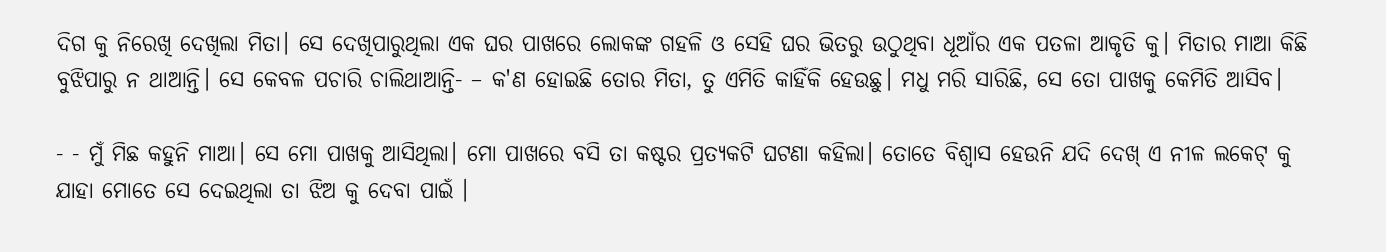ଦିଗ କୁ ନିରେଖି ଦେଖିଲା ମିତା। ସେ ଦେଖିପାରୁଥିଲା ଏକ ଘର ପାଖରେ ଲୋକଙ୍କ ଗହଳି ଓ ସେହି ଘର ଭିତରୁ ଉଠୁଥିବା ଧୂଆଁର ଏକ ପତଳା ଆକୃତି କୁ। ମିତାର ମାଆ କିଛି ବୁଝିପାରୁ ନ ଥାଆନ୍ତି। ସେ କେବଳ ପଚାରି ଚାଲିଥାଆନ୍ତି- – କ'ଣ ହୋଇଛି ତୋର ମିତା, ତୁ ଏମିତି କାହିଁକି ହେଉଛୁ। ମଧୁ ମରି ସାରିଛି, ସେ ତୋ ପାଖକୁ କେମିତି ଆସିବ।

- - ମୁଁ ମିଛ କହୁନି ମାଆ। ସେ ମୋ ପାଖକୁ ଆସିଥିଲା। ମୋ ପାଖରେ ବସି ତା କଷ୍ଟର ପ୍ରତ୍ଯକଟି ଘଟଣା କହିଲା। ତୋତେ ବିଶ୍ବାସ ହେଉନି ଯଦି ଦେଖ୍ ଏ ନୀଳ ଲକେଟ୍ କୁ ଯାହା ମୋତେ ସେ ଦେଇଥିଲା ତା ଝିଅ କୁ ଦେବା ପାଇଁ ।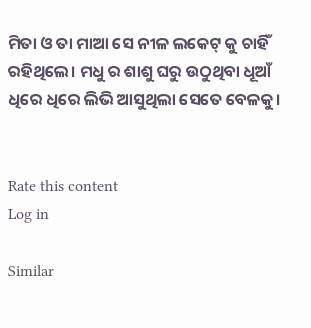ମିତା ଓ ତା ମାଆ ସେ ନୀଳ ଲକେଟ୍ କୁ ଚାହିଁ ରହିଥିଲେ। ମଧୁ ର ଶାଶୁ ଘରୁ ଉଠୁଥିବା ଧୂଆଁ ଧିରେ ଧିରେ ଲିଭି ଆସୁଥିଲା ସେତେ ବେଳକୁ।


Rate this content
Log in

Similar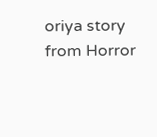oriya story from Horror